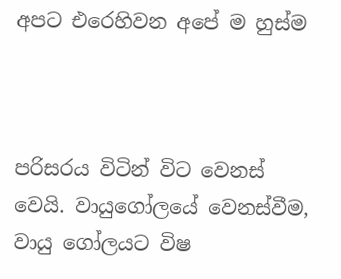අපට එරෙහිවන අපේ ම හුස්ම



පරිසරය විටින් විට වෙනස් වෙයි. වායුගෝලයේ වෙනස්වීම, වායු ගෝලයට විෂ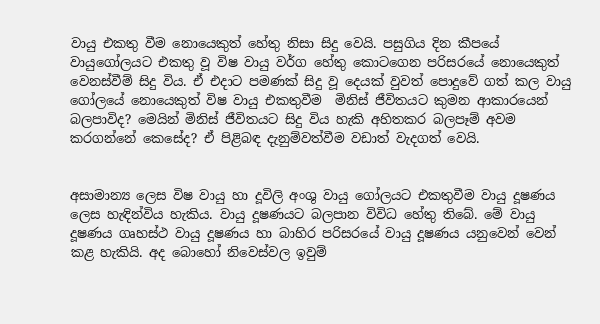වායු එකතු වීම නොයෙකුත් හේතු නිසා සිදු වෙයි. පසුගිය දින කීපයේ වායුගෝලයට එකතු වූ විෂ වායු වර්ග හේතු කොටගෙන පරිසරයේ නොයෙකුත් වෙනස්වීම් සිදු විය. ඒ එදාට පමණක් සිදු වූ දෙයක් වුවත් පොදුවේ ගත් කල වායු ගෝලයේ නොයෙකුත් විෂ වායු එකතුවීම  මිනිස් ජීවිතයට කුමන ආකාරයෙන් බලපාවිද? මෙයින් මිනිස් ජීවිතයට සිදු විය හැකි අහිතකර බලපෑම් අවම කරගන්නේ කෙසේද? ඒ පිළිබඳ දැනුම්වත්වීම වඩාත් වැදගත් වෙයි.


අසාමාන්‍ය ලෙස විෂ වායු හා දූවිලි අංශු වායු ගෝලයට එකතුවීම වායු දූෂණය ලෙස හැඳින්විය හැකිය. වායු දූෂණයට බලපාන විවිධ හේතු තිබේ. මේ වායු දූෂණය ගෘහස්ථ වායු දූෂණය හා බාහිර පරිසරයේ වායු දූෂණය යනුවෙන් වෙන් කළ හැකියි. අද බොහෝ නිවෙස්වල ඉවුම්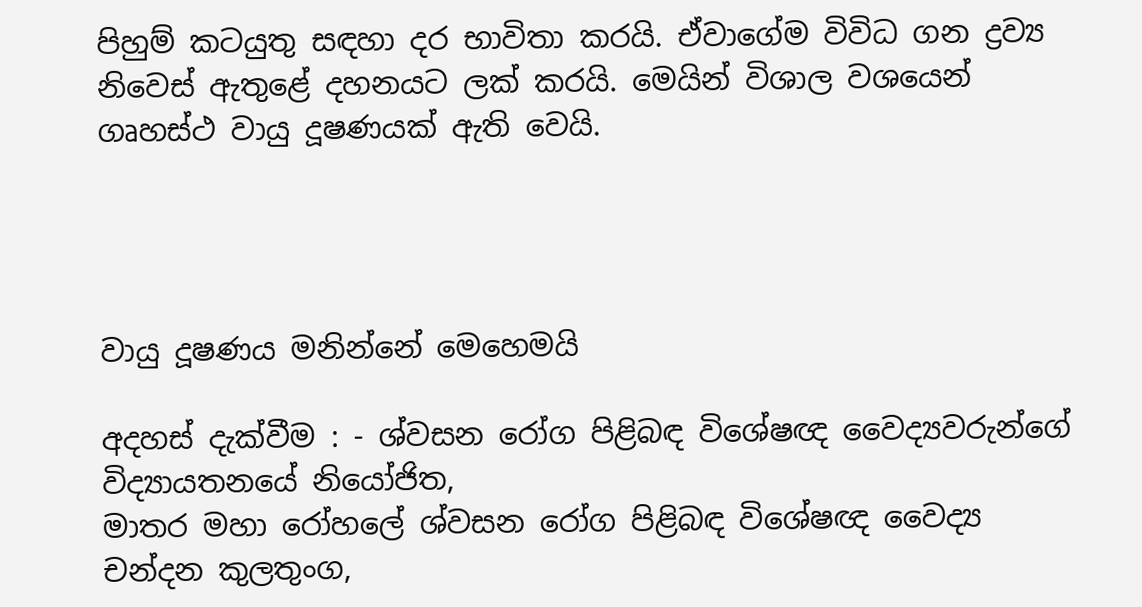පිහුම් කටයුතු සඳහා දර භාවිතා කරයි. ඒවාගේම විවිධ ගන ද්‍රව්‍ය නිවෙස් ඇතුළේ දහනයට ලක් කරයි. මෙයින් විශාල වශයෙන් ගෘහස්ථ වායු දූෂණයක් ඇති වෙයි.




වායු දූෂණය මනින්නේ මෙහෙමයි

අදහස් දැක්වීම : - ශ්වසන රෝග පිළිබඳ විශේෂඥ වෛද්‍යවරුන්ගේ විද්‍යායතනයේ නියෝජිත,
මාතර මහා රෝහලේ ශ්වසන රෝග පිළිබඳ විශේෂඥ වෛද්‍ය
චන්දන කුලතුංග,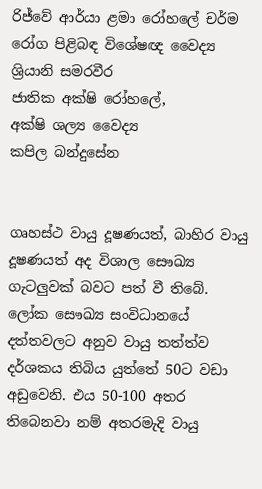රිජ්වේ ආර්යා ළමා රෝහලේ චර්ම රෝග පිළිබඳ විශේෂඥ වෛද්‍ය
ශ්‍රියානි සමරවීර
ජාතික අක්ෂි රෝහලේ,
අක්ෂි ශල්‍ය වෛද්‍ය
කපිල බන්දුසේන


ගෘහස්ථ වායු දූෂණයත්, බාහිර වායු දූෂණයත් අද විශාල සෞඛ්‍ය ගැටලුවක් බවට පත් වී තිබේ. ලෝක සෞඛ්‍ය සංවිධානයේ දත්තවලට අනුව වායු තත්ත්ව දර්ශකය තිබිය යුත්තේ 50ට වඩා අඩුවෙනි. එය 50-100 අතර තිබෙනවා නම් අතරමැදි වායු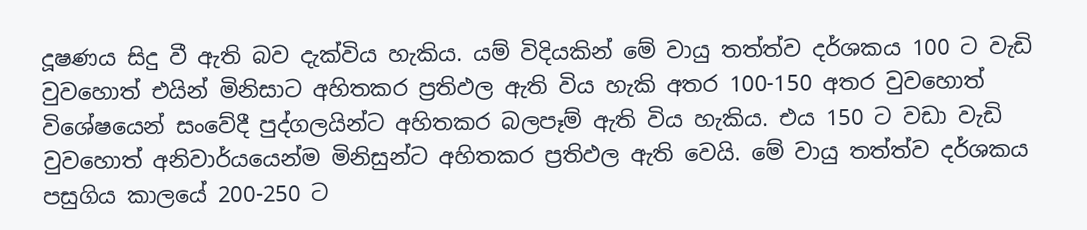දූෂණය සිදු වී ඇති බව දැක්විය හැකිය. යම් විදියකින් මේ වායු තත්ත්ව දර්ශකය 100 ට වැඩි වුවහොත් එයින් මිනිසාට අහිතකර ප්‍රතිඵල ඇති විය හැකි අතර 100-150 අතර වුවහොත් විශේෂයෙන් සංවේදී පුද්ගලයින්ට අහිතකර බලපෑම් ඇති විය හැකිය. එය 150 ට වඩා වැඩි වුවහොත් අනිවාර්යයෙන්ම මිනිසුන්ට අහිතකර ප්‍රතිඵල ඇති වෙයි. මේ වායු තත්ත්ව දර්ශකය පසුගිය කාලයේ 200-250 ට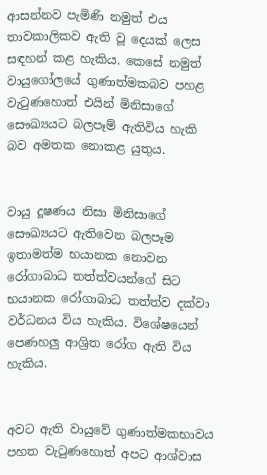ආසන්නව පැමිණි නමුත් එය තාවකාලිකව ඇති වූ දෙයක් ලෙස සඳහන් කළ හැකිය. කෙසේ නමුත් වායුගෝලයේ ගුණාත්මකබව පහළ වැටුණහොත් එයින් මිනිසාගේ සෞඛ්‍යයට බලපෑම් ඇතිවිය හැකි බව අමතක නොකළ යුතුය.


වායු දූෂණය නිසා මිනිසාගේ සෞඛ්‍යයට ඇතිවෙන බලපෑම ඉතාමත්ම භයානක නොවන රෝගාබාධ තත්ත්වයන්ගේ සිට භයානක රෝගාබාධ තත්ත්ව දක්වා වර්ධනය විය හැකිය. විශේෂයෙන් පෙණහලු ආශ්‍රිත රෝග ඇති විය හැකිය.


අවට ඇති වායුවේ ගුණාත්මකභාවය පහත වැටුණහොත් අපට ආශ්වාස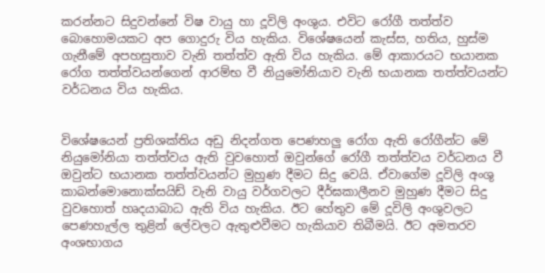කරන්නට සිදුවන්නේ විෂ වායු හා දූවිලි අංශුය. එවිට රෝගී තත්ත්ව බොහොමයකට අප ගොදුරු විය හැකිය. විශේෂයෙන් කැස්ස, හතිය, හුස්ම ගැනීමේ අපහසුතාව වැනි තත්ත්ව ඇති විය හැකිය. මේ ආකාරයට භයානක රෝග තත්ත්වයන්ගෙන් ආරම්භ වී නියුමෝනියාව වැනි භයානක තත්ත්වයන්ට වර්ධනය විය හැකිය.


විශේෂයෙන් ප්‍රතිශක්තිය අඩු නිදන්ගත පෙණහලු රෝග ඇති රෝගීන්ට මේ නියුමෝනියා තත්ත්වය ඇති වුවහොත් ඔවුන්ගේ රෝගී තත්ත්වය වර්ධනය වී ඔවුන්ට භයානක තත්ත්වයන්ට මුහුණ දීමට සිදු වෙයි. ඒවාගේම දූවිලි අංශු කාබන්මොනොක්සයිඩ් වැනි වායු වර්ගවලට දීර්ඝකාලීනව මුහුණ දීමට සිදු වුවහොත් හෘදයාබාධ ඇති විය හැකිය. ඊට හේතුව මේ දූවිලි අංශුවලට පෙණහැල්ල තුළින් ලේවලට ඇතුළුවීමට හැකියාව තිබීමයි. ඊට අමතරව අංශභාගය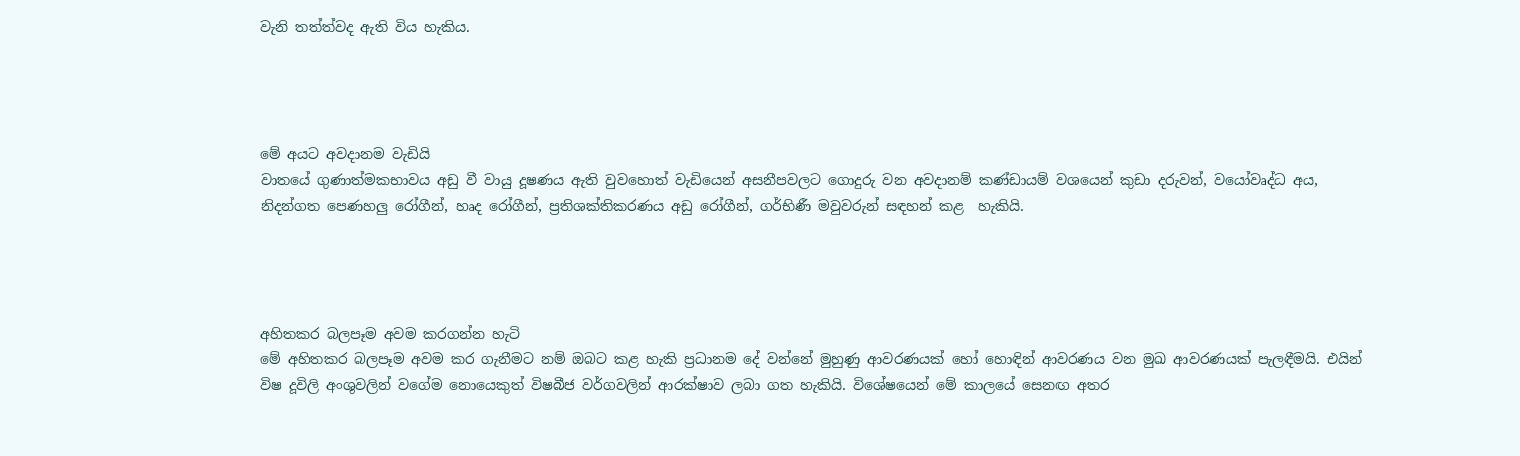වැනි තත්ත්වද ඇති විය හැකිය.




මේ අයට අවදානම වැඩියි
වාතයේ ගුණාත්මකභාවය අඩු වී වායු දූෂණය ඇති වුවහොත් වැඩියෙන් අසනීපවලට ගොදුරු වන අවදානම් කණ්ඩායම් වශයෙන් කුඩා දරුවන්, වයෝවෘද්ධ අය, නිදන්ගත පෙණහලු රෝගීන්, හෘද රෝගීන්, ප්‍රතිශක්තිකරණය අඩු රෝගීන්, ගර්භිණී මවුවරුන් සඳහන් කළ  හැකියි.




අහිතකර බලපෑම අවම කරගන්න හැටි
මේ අහිතකර බලපෑම අවම කර ගැනීමට නම් ඔබට කළ හැකි ප්‍රධානම දේ වන්නේ මුහුණු ආවරණයක් හෝ හොඳින් ආවරණය වන මුඛ ආවරණයක් පැලඳීමයි. එයින් විෂ දූවිලි අංශුවලින් වගේම නොයෙකුත් විෂබීජ වර්ගවලින් ආරක්ෂාව ලබා ගත හැකියි. විශේෂයෙන් මේ කාලයේ සෙනඟ අතර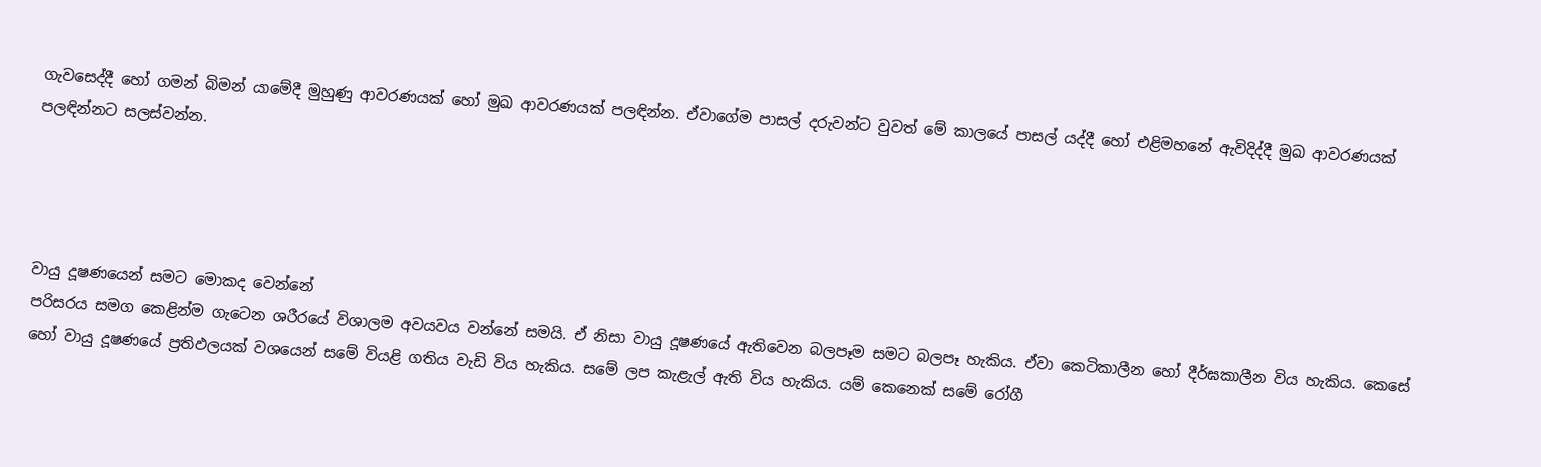ගැවසෙද්දී හෝ ගමන් බිමන් යාමේදී මුහුණු ආවරණයක් හෝ මුඛ ආවරණයක් පලඳින්න. ඒවාගේම පාසල් දරුවන්ට වුවත් මේ කාලයේ පාසල් යද්දී හෝ එළිමහනේ ඇවිදිද්දී මුඛ ආවරණයක් පලඳින්නට සලස්වන්න.




වායු දූෂණයෙන් සමට මොකද වෙන්නේ
පරිසරය සමග කෙළින්ම ගැටෙන ශරීරයේ විශාලම අවයවය වන්නේ සමයි. ඒ නිසා වායු දූෂණයේ ඇතිවෙන බලපෑම සමට බලපෑ හැකිය. ඒවා කෙටිකාලීන හෝ දීර්ඝකාලීන විය හැකිය. කෙසේ හෝ වායු දූෂණයේ ප්‍රතිඵලයක් වශයෙන් සමේ වියළි ගතිය වැඩි විය හැකිය. සමේ ලප කැළැල් ඇති විය හැකිය. යම් කෙනෙක් සමේ රෝගී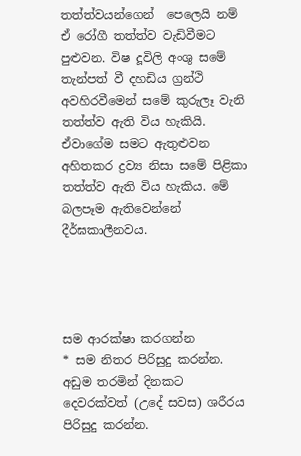තත්ත්වයන්ගෙන්  පෙලෙයි නම් ඒ රෝගී තත්ත්ව වැඩිවීමට පුළුවන. විෂ දූවිලි අංශු සමේ තැන්පත් වී දහඩිය ග්‍රන්ථි අවහිරවීමෙන් සමේ කුරුලෑ වැනි තත්ත්ව ඇති විය හැකියි. ඒවාගේම සමට ඇතුළුවන අහිතකර ද්‍රව්‍ය නිසා සමේ පිළිකා තත්ත්ව ඇති විය හැකිය. මේ බලපෑම ඇතිවෙන්නේ දීර්ඝකාලීනවය.




සම ආරක්ෂා කරගන්න
* සම නිතර පිරිසුදු කරන්න. අඩුම තරමින් දිනකට දෙවරක්වත් (උදේ සවස) ශරීරය පිරිසුදු කරන්න.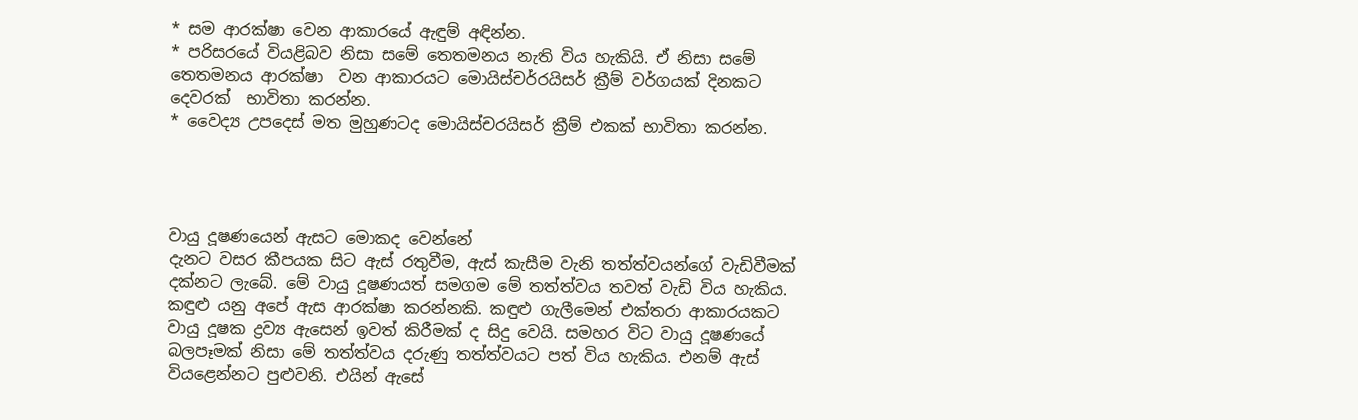* සම ආරක්ෂා වෙන ආකාරයේ ඇඳුම් අඳින්න.
* පරිසරයේ වියළිබව නිසා සමේ තෙතමනය නැති විය හැකියි. ඒ නිසා සමේ තෙතමනය ආරක්ෂා  වන ආකාරයට මොයිස්චර්රයිසර් ක්‍රීම් වර්ගයක් දිනකට දෙවරක්  භාවිතා කරන්න.
* වෛද්‍ය උපදෙස් මත මුහුණටද මොයිස්චරයිසර් ක්‍රීම් එකක් භාවිතා කරන්න.




වායු දූෂණයෙන් ඇසට මොකද වෙන්නේ
දැනට වසර කීපයක සිට ඇස් රතුවීම, ඇස් කැසීම වැනි තත්ත්වයන්ගේ වැඩිවීමක් දක්නට ලැබේ. මේ වායු දූෂණයත් සමගම මේ තත්ත්වය තවත් වැඩි විය හැකිය.
කඳුළු යනු අපේ ඇස ආරක්ෂා කරන්නකි. කඳුළු ගැලීමෙන් එක්තරා ආකාරයකට වායු දූෂක ද්‍රව්‍ය ඇසෙන් ඉවත් කිරීමක් ද සිදු වෙයි. සමහර විට වායු දූෂණයේ බලපෑමක් නිසා මේ තත්ත්වය දරුණු තත්ත්වයට පත් විය හැකිය. එනම් ඇස් වියළෙන්නට පුළුවනි. එයින් ඇසේ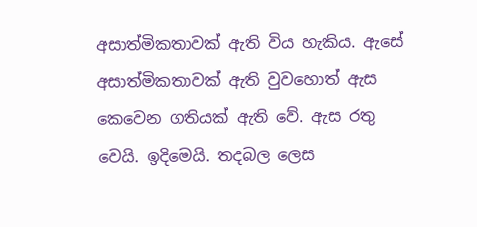අසාත්මිකතාවක් ඇති විය හැකිය. ඇසේ අසාත්මිකතාවක් ඇති වුවහොත් ඇස කෙවෙන ගතියක් ඇති වේ. ඇස රතු වෙයි. ඉදිමෙයි. තදබල ලෙස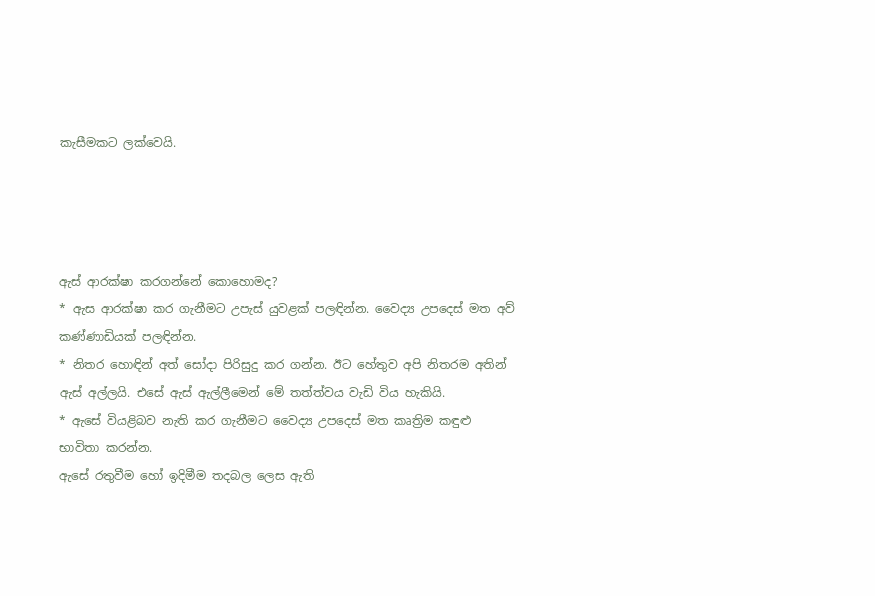කැසීමකට ලක්වෙයි.




ඇස් ආරක්ෂා කරගන්නේ කොහොමද?
* ඇස ආරක්ෂා කර ගැනීමට උපැස් යුවළක් පලඳින්න. වෛද්‍ය උපදෙස් මත අව් කණ්ණාඩියක් පලඳින්න.
* නිතර හොඳින් අත් සෝදා පිරිසුදු කර ගන්න. ඊට හේතුව අපි නිතරම අතින් ඇස් අල්ලයි. එසේ ඇස් ඇල්ලීමෙන් මේ තත්ත්වය වැඩි විය හැකියි.
* ඇසේ වියළිබව නැති කර ගැනීමට වෛද්‍ය උපදෙස් මත කෘත්‍රිම කඳුළු භාවිතා කරන්න.
ඇසේ රතුවීම හෝ ඉදිමීම තදබල ලෙස ඇති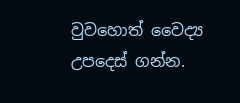වුවහොත් වෛද්‍ය උපදෙස් ගන්න.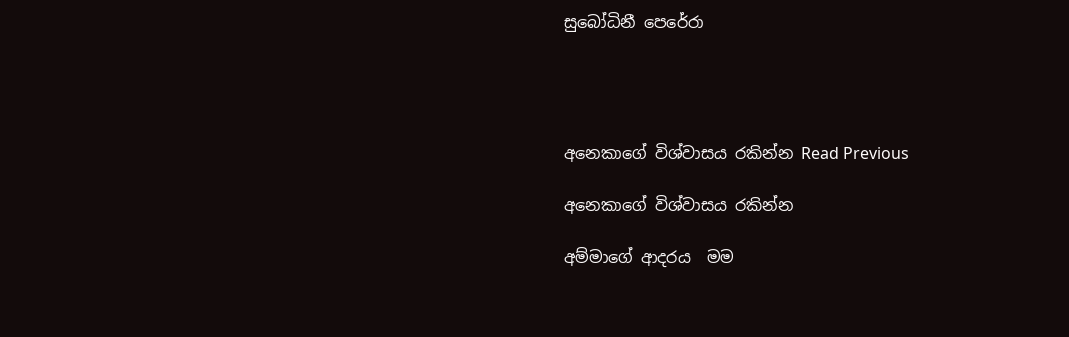සුබෝධිනී පෙරේරා




අනෙකාගේ විශ්වාසය රකින්න Read Previous

අනෙකාගේ විශ්වාසය රකින්න

අම්මාගේ ආදරය  මම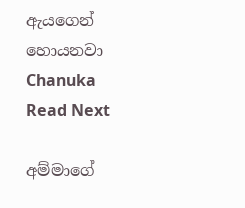ඇයගෙන්  හොයනවා   Chanuka Read Next

අම්මාගේ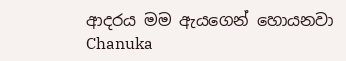ආදරය මම ඇයගෙන් හොයනවා Chanuka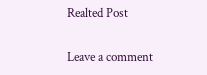Realted Post

Leave a comment